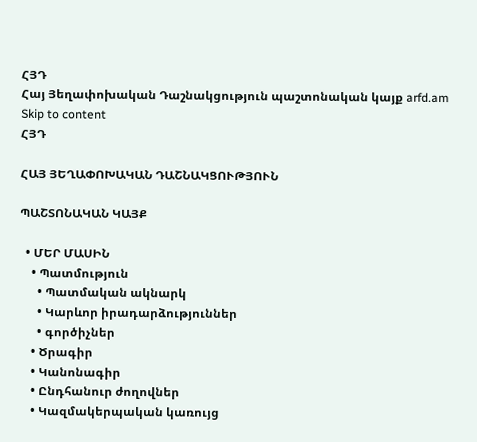ՀՅԴ
Հայ Յեղափոխական Դաշնակցություն պաշտոնական կայք arfd.am
Skip to content
ՀՅԴ

ՀԱՅ ՅԵՂԱՓՈԽԱԿԱՆ ԴԱՇՆԱԿՑՈՒԹՅՈՒՆ

ՊԱՇՏՈՆԱԿԱՆ ԿԱՅՔ

  • ՄԵՐ ՄԱՍԻՆ
    • Պատմություն
      • Պատմական ակնարկ
      • Կարևոր իրադարձություններ
      • գործիչներ
    • Ծրագիր
    • Կանոնագիր
    • Ընդհանուր ժողովներ
    • Կազմակերպական կառույց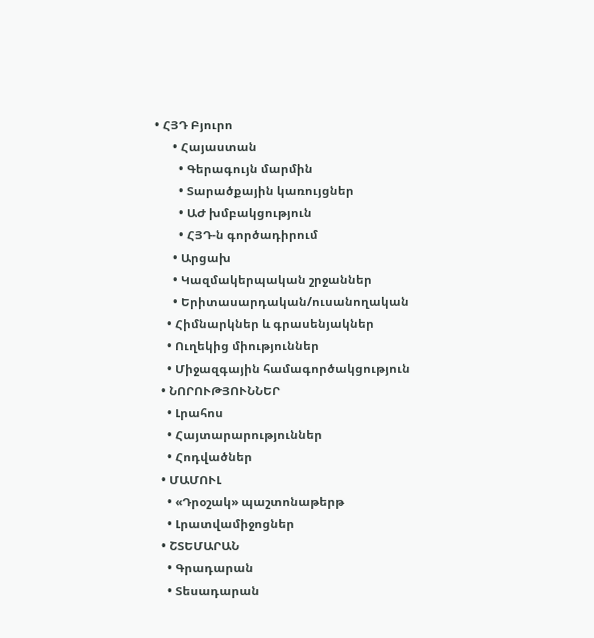• ՀՅԴ Բյուրո
      • Հայաստան
        • Գերագույն մարմին
        • Տարածքային կառույցներ
        • ԱԺ խմբակցություն
        • ՀՅԴ-ն գործադիրում
      • Արցախ
      • Կազմակերպական շրջաններ
      • Երիտասարդական/ուսանողական
    • Հիմնարկներ և գրասենյակներ
    • Ուղեկից միություններ
    • Միջազգային համագործակցություն
  • ՆՈՐՈՒԹՅՈՒՆՆԵՐ
    • Լրահոս
    • Հայտարարություններ
    • Հոդվածներ
  • ՄԱՄՈՒԼ
    • «Դրօշակ» պաշտոնաթերթ
    • Լրատվամիջոցներ
  • ՇՏԵՄԱՐԱՆ
    • Գրադարան
    • Տեսադարան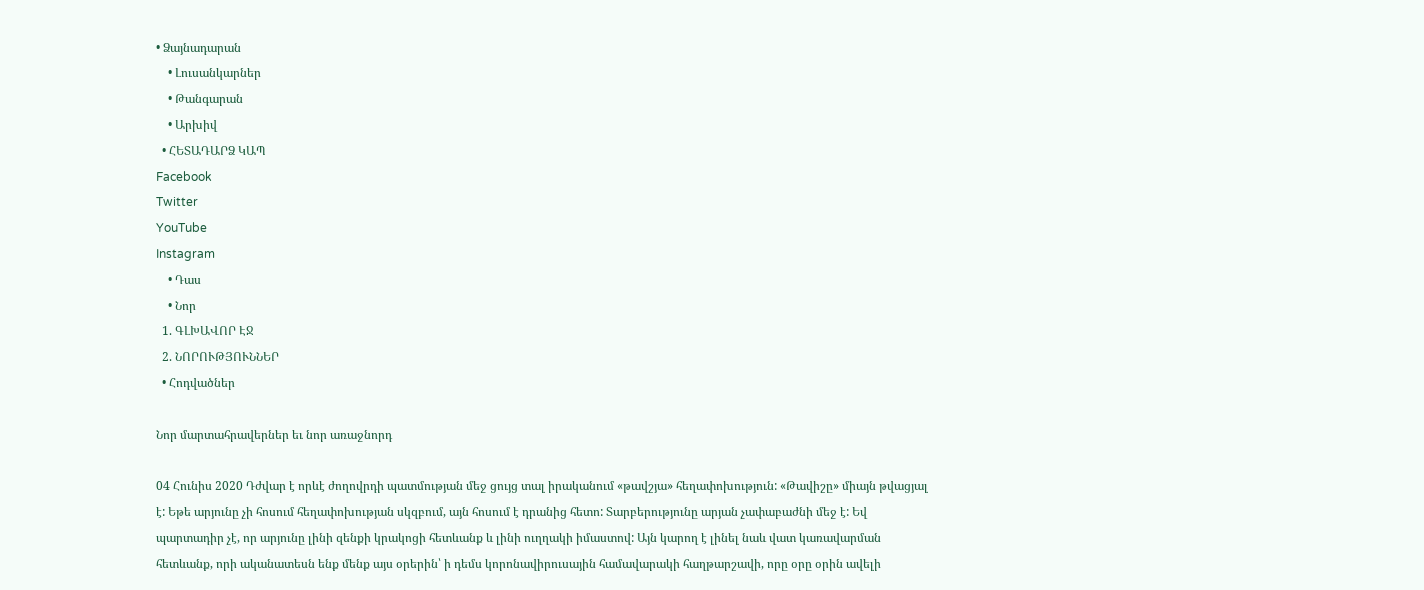• Ձայնադարան
    • Լուսանկարներ
    • Թանգարան
    • Արխիվ
  • ՀԵՏԱԴԱՐՁ ԿԱՊ
Facebook
Twitter
YouTube
Instagram
    • Դաս
    • Նոր
  1. ԳԼԽԱՎՈՐ ԷՋ
  2. ՆՈՐՈՒԹՅՈՒՆՆԵՐ
  • Հոդվածներ

Նոր մարտահրավերներ եւ նոր առաջնորդ

04 Հունիս 2020 Դժվար է որևէ ժողովրդի պատմության մեջ ցույց տալ իրականում «թավշյա» հեղափոխություն: «Թավիշը» միայն թվացյալ է: Եթե արյունը չի հոսում հեղափոխության սկզբում, այն հոսում է դրանից հետո: Տարբերությունը արյան չափաբաժնի մեջ է: Եվ պարտադիր չէ, որ արյունը լինի զենքի կրակոցի հետևանք և լինի ուղղակի իմաստով: Այն կարող է լինել նաև վատ կառավարման հետևանք, որի ականատեսն ենք մենք այս օրերին՝ ի դեմս կորոնավիրուսային համավարակի հաղթարշավի, որը օրը օրին ավելի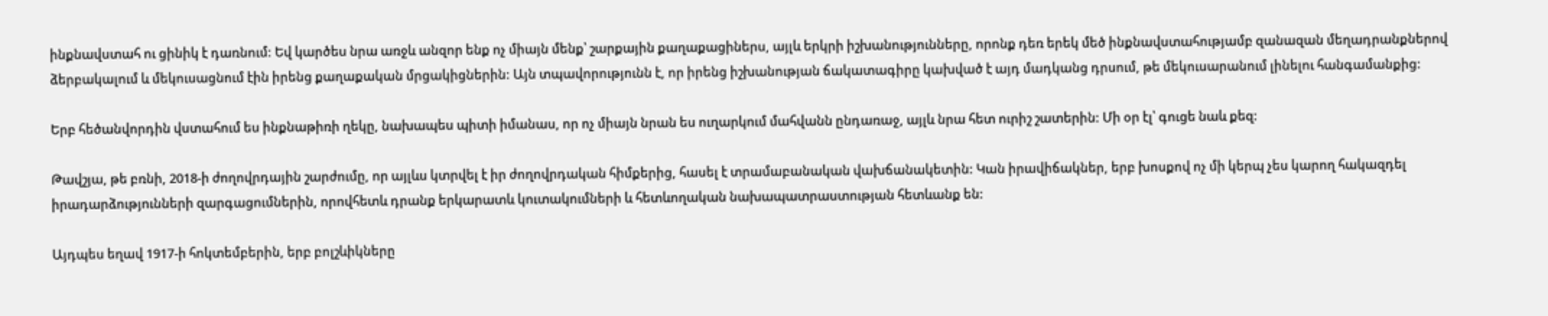ինքնավստահ ու ցինիկ է դառնում: Եվ կարծես նրա առջև անզոր ենք ոչ միայն մենք՝ շարքային քաղաքացիներս, այլև երկրի իշխանությունները, որոնք դեռ երեկ մեծ ինքնավստահությամբ զանազան մեղադրանքներով ձերբակալում և մեկուսացնում էին իրենց քաղաքական մրցակիցներին: Այն տպավորությունն է, որ իրենց իշխանության ճակատագիրը կախված է այդ մադկանց դրսում, թե մեկուսարանում լինելու հանգամանքից:

Երբ հեծանվորդին վստահում ես ինքնաթիռի ղեկը, նախապես պիտի իմանաս, որ ոչ միայն նրան ես ուղարկում մահվանն ընդառաջ, այլև նրա հետ ուրիշ շատերին: Մի օր էլ՝ գուցե նաև քեզ:

Թավշյա, թե բռնի, 2018-ի ժողովրդային շարժումը, որ այլևս կտրվել է իր ժողովրդական հիմքերից, հասել է տրամաբանական վախճանակետին: Կան իրավիճակներ, երբ խոսքով ոչ մի կերպ չես կարող հակազդել իրադարձությունների զարգացումներին, որովհետև դրանք երկարատև կուտակումների և հետևողական նախապատրաստության հետևանք են:

Այդպես եղավ 1917-ի հոկտեմբերին, երբ բոլշևիկները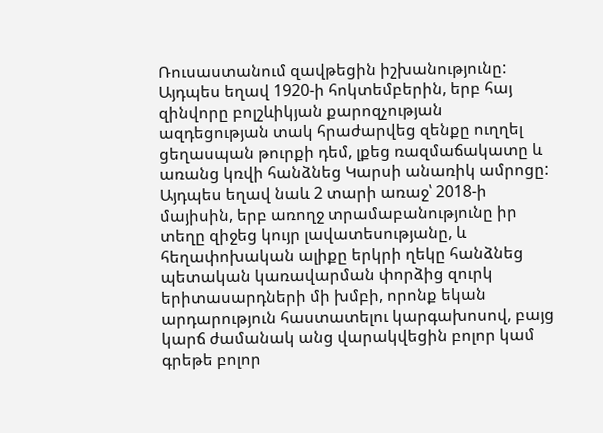Ռուսաստանում զավթեցին իշխանությունը: Այդպես եղավ 1920-ի հոկտեմբերին, երբ հայ զինվորը բոլշևիկյան քարոզչության ազդեցության տակ հրաժարվեց զենքը ուղղել ցեղասպան թուրքի դեմ, լքեց ռազմաճակատը և առանց կռվի հանձնեց Կարսի անառիկ ամրոցը: Այդպես եղավ նաև 2 տարի առաջ՝ 2018-ի մայիսին, երբ առողջ տրամաբանությունը իր տեղը զիջեց կույր լավատեսությանը, և հեղափոխական ալիքը երկրի ղեկը հանձնեց պետական կառավարման փորձից զուրկ երիտասարդների մի խմբի, որոնք եկան արդարություն հաստատելու կարգախոսով, բայց կարճ ժամանակ անց վարակվեցին բոլոր կամ գրեթե բոլոր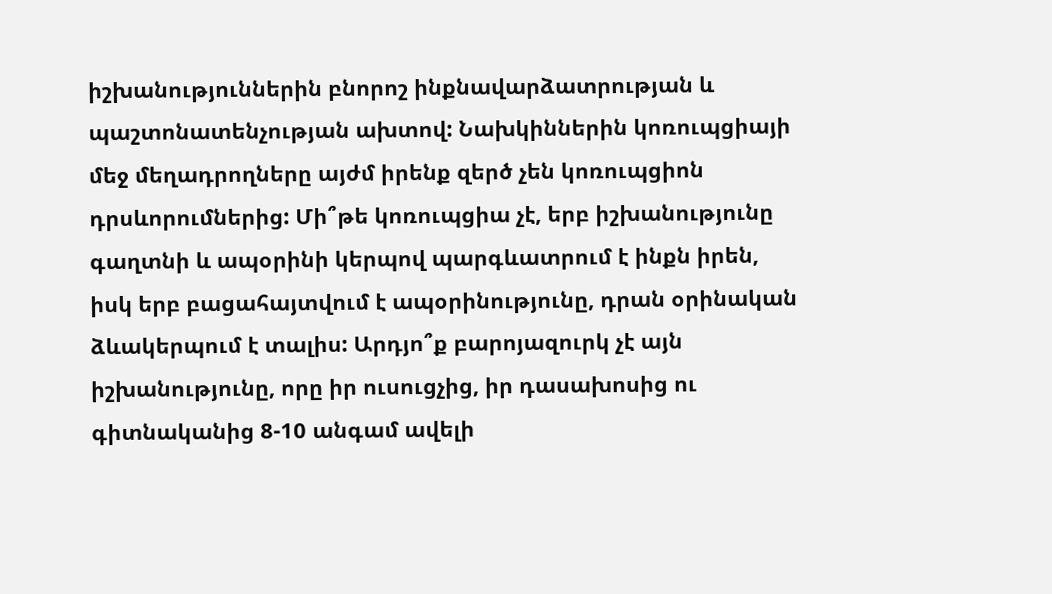իշխանություններին բնորոշ ինքնավարձատրության և պաշտոնատենչության ախտով: Նախկիններին կոռուպցիայի մեջ մեղադրողները այժմ իրենք զերծ չեն կոռուպցիոն դրսևորումներից: Մի՞թե կոռուպցիա չէ, երբ իշխանությունը գաղտնի և ապօրինի կերպով պարգևատրում է ինքն իրեն, իսկ երբ բացահայտվում է ապօրինությունը, դրան օրինական ձևակերպում է տալիս: Արդյո՞ք բարոյազուրկ չէ այն իշխանությունը, որը իր ուսուցչից, իր դասախոսից ու գիտնականից 8-10 անգամ ավելի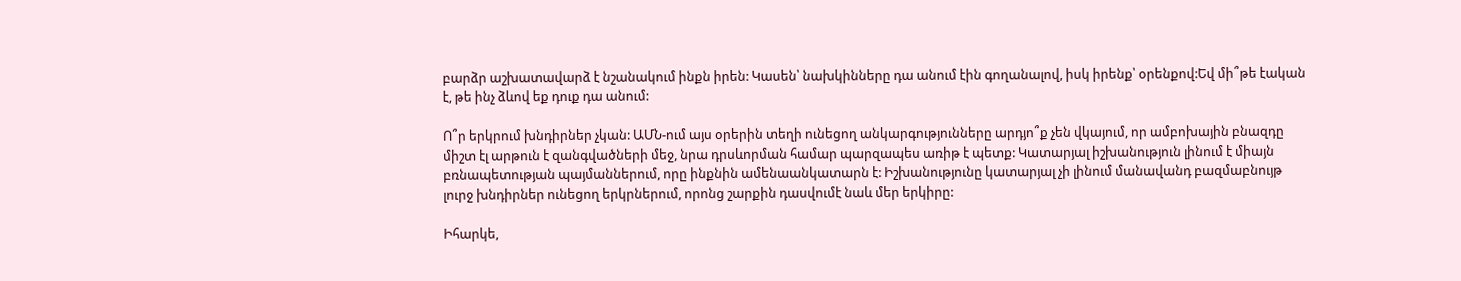բարձր աշխատավարձ է նշանակում ինքն իրեն: Կասեն՝ նախկինները դա անում էին գողանալով, իսկ իրենք՝ օրենքով:Եվ մի՞թե էական է, թե ինչ ձևով եք դուք դա անում:

Ո՞ր երկրում խնդիրներ չկան: ԱՄՆ-ում այս օրերին տեղի ունեցող անկարգությունները արդյո՞ք չեն վկայում, որ ամբոխային բնազդը միշտ էլ արթուն է զանգվածների մեջ, նրա դրսևորման համար պարզապես առիթ է պետք: Կատարյալ իշխանություն լինում է միայն բռնապետության պայմաններում, որը ինքնին ամենաանկատարն է: Իշխանությունը կատարյալ չի լինում մանավանդ բազմաբնույթ լուրջ խնդիրներ ունեցող երկրներում, որոնց շարքին դասվումէ նաև մեր երկիրը:

Իհարկե,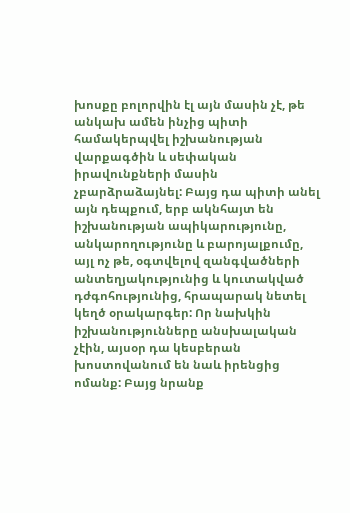խոսքը բոլորվին էլ այն մասին չէ, թե անկախ ամեն ինչից պիտի համակերպվել իշխանության վարքագծին և սեփական իրավունքների մասին չբարձրաձայնել: Բայց դա պիտի անել այն դեպքում, երբ ակնհայտ են իշխանության ապիկարությունը, անկարողությունը և բարոյալքումը, այլ ոչ թե, օգտվելով զանգվածների անտեղյակությունից և կուտակված դժգոհությունից, հրապարակ նետել կեղծ օրակարգեր: Որ նախկին իշխանությունները անսխալական չէին, այսօր դա կեսբերան խոստովանում են նաև իրենցից ոմանք: Բայց նրանք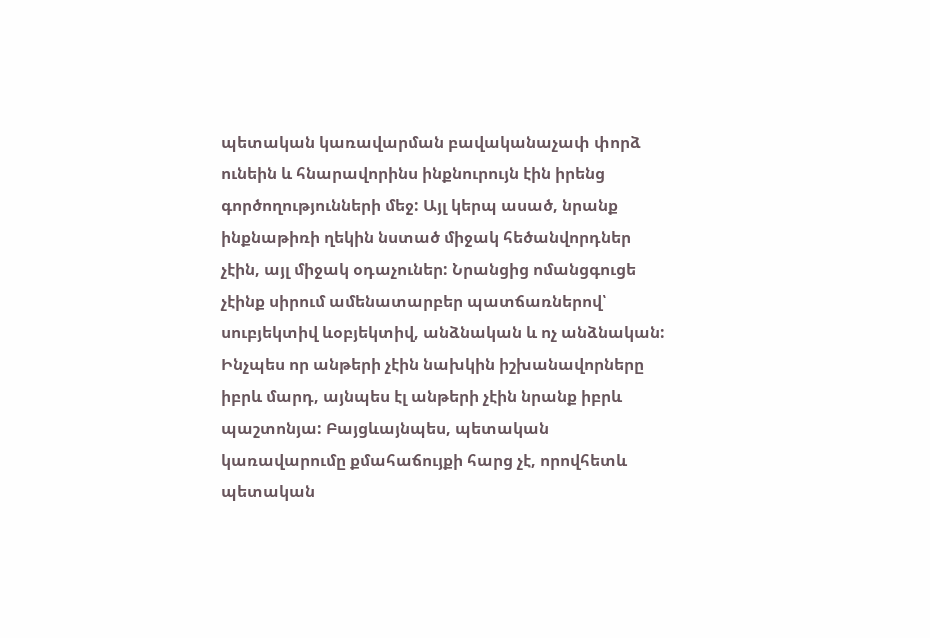պետական կառավարման բավականաչափ փորձ ունեին և հնարավորինս ինքնուրույն էին իրենց գործողությունների մեջ: Այլ կերպ ասած, նրանք ինքնաթիռի ղեկին նստած միջակ հեծանվորդներ չէին, այլ միջակ օդաչուներ: Նրանցից ոմանցգուցե չէինք սիրում ամենատարբեր պատճառներով՝ սուբյեկտիվ ևօբյեկտիվ, անձնական և ոչ անձնական: Ինչպես որ անթերի չէին նախկին իշխանավորները իբրև մարդ, այնպես էլ անթերի չէին նրանք իբրև պաշտոնյա: Բայցևայնպես, պետական կառավարումը քմահաճույքի հարց չէ, որովհետև պետական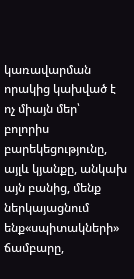կառավարման որակից կախված է ոչ միայն մեր՝ բոլորիս բարեկեցությունը, այլև կյանքը, անկախ այն բանից, մենք ներկայացնում ենք«սպիտակների» ճամբարը,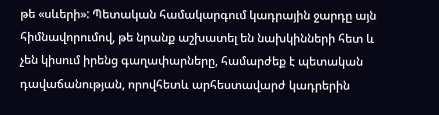թե «սևերի»: Պետական համակարգում կադրային ջարդը այն հիմնավորումով, թե նրանք աշխատել են նախկինների հետ և չեն կիսում իրենց գաղափարները, համարժեք է պետական դավաճանության, որովհետև արհեստավարժ կադրերին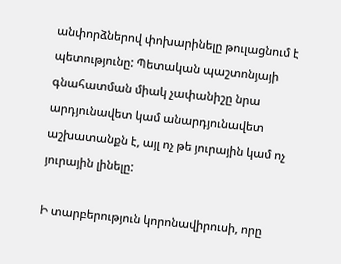անփորձներով փոխարինելը թուլացնում է պետությունը: Պետական պաշտոնյայի գնահատման միակ չափանիշը նրա արդյունավետ կամ անարդյունավետ աշխատանքն է, այլ ոչ թե յուրային կամ ոչ յուրային լինելը:

Ի տարբերություն կորոնավիրուսի, որը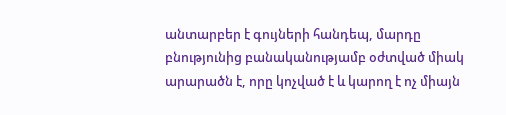անտարբեր է գույների հանդեպ, մարդը բնությունից բանականությամբ օժտված միակ արարածն է, որը կոչված է և կարող է ոչ միայն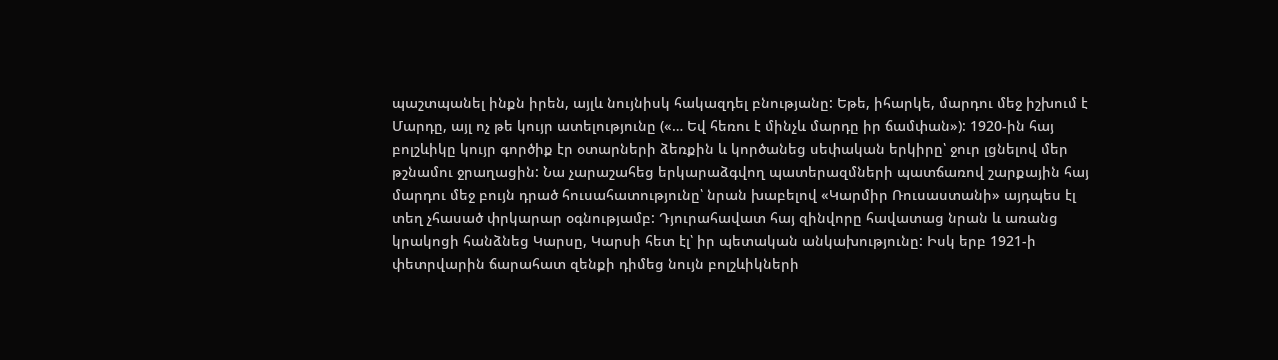պաշտպանել ինքն իրեն, այլև նույնիսկ հակազդել բնությանը: Եթե, իհարկե, մարդու մեջ իշխում է Մարդը, այլ ոչ թե կույր ատելությունը («… Եվ հեռու է մինչև մարդը իր ճամփան»): 1920-ին հայ բոլշևիկը կույր գործիք էր օտարների ձեռքին և կործանեց սեփական երկիրը՝ ջուր լցնելով մեր թշնամու ջրաղացին: Նա չարաշահեց երկարաձգվող պատերազմների պատճառով շարքային հայ մարդու մեջ բույն դրած հուսահատությունը՝ նրան խաբելով «Կարմիր Ռուսաստանի» այդպես էլ տեղ չհասած փրկարար օգնությամբ: Դյուրահավատ հայ զինվորը հավատաց նրան և առանց կրակոցի հանձնեց Կարսը, Կարսի հետ էլ՝ իր պետական անկախությունը: Իսկ երբ 1921-ի փետրվարին ճարահատ զենքի դիմեց նույն բոլշևիկների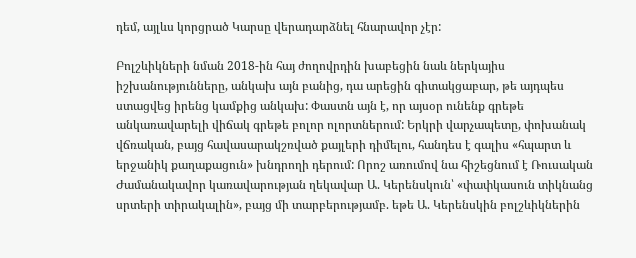դեմ, այլևս կորցրած Կարսը վերադարձնել հնարավոր չէր:

Բոլշևիկների նման 2018-ին հայ ժողովրդին խաբեցին նաև ներկայիս իշխանությունները, անկախ այն բանից, դա արեցին գիտակցաբար, թե այդպես ստացվեց իրենց կամքից անկախ: Փաստն այն է, որ այսօր ունենք գրեթե անկառավարելի վիճակ գրեթե բոլոր ոլորտներում: Երկրի վարչապետը, փոխանակ վճռական, բայց հավասարակշռված քայլերի դիմելու, հանդես է գալիս «հպարտ և երջանիկ քաղաքացուն» խնդրողի դերում: Որոշ առումով նա հիշեցնում է Ռուսական Ժամանակավոր կառավարության ղեկավար Ա. Կերենսկուն՝ «փափկասուն տիկնանց սրտերի տիրակալին», բայց մի տարբերությամբ. եթե Ա. Կերենսկին բոլշևիկներին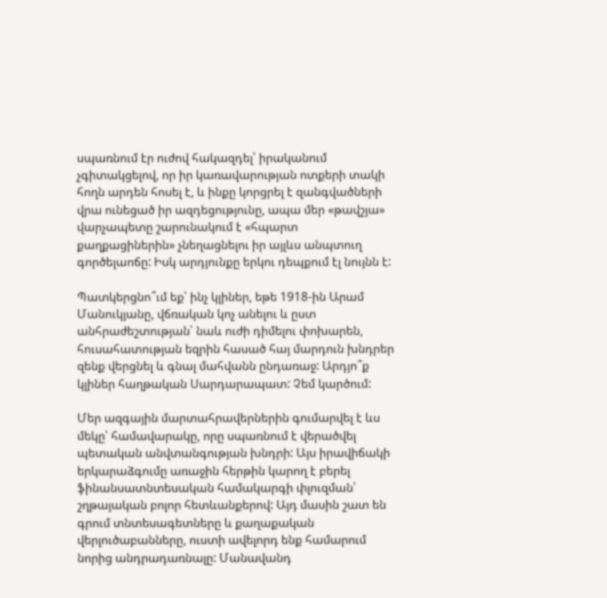սպառնում էր ուժով հակազդել՝ իրականում չգիտակցելով, որ իր կառավարության ոտքերի տակի հողն արդեն հոսել է, և ինքը կորցրել է զանգվածների վրա ունեցած իր ազդեցությունը, ապա մեր «թավշյա» վարչապետը շարունակում է «հպարտ քաղքացիներին» չնեղացնելու իր այլևս անպտուղ գործելաոճը: Իսկ արդյունքը երկու դեպքում էլ նույնն է:

Պատկերցնո՞ւմ եք՝ ինչ կլիներ, եթե 1918-ին Արամ Մանուկյանը, վճռական կոչ անելու և ըստ անհրաժեշտության՝ նաև ուժի դիմելու փոխարեն, հուսահատության եզրին հասած հայ մարդուն խնդրեր զենք վերցնել և գնալ մահվանն ընդառաջ: Արդյո՞ք կլիներ հաղթական Սարդարապատ: Չեմ կարծում:

Մեր ազգային մարտահրավերներին գումարվել է ևս մեկը՝ համավարակը, որը սպառնում է վերածվել պետական անվտանգության խնդրի: Այս իրավիճակի երկարաձգումը առաջին հերթին կարող է բերել ֆինանսատնտեսական համակարգի փլուզման՝ շղթայական բոլոր հետևանքերով: Այդ մասին շատ են գրում տնտեսագետները և քաղաքական վերլուծաբանները, ուստի ավելորդ ենք համարում նորից անդրադառնալը: Մանավանդ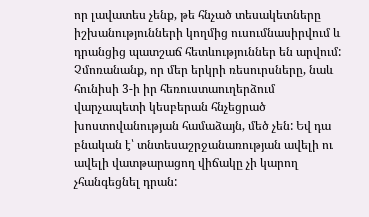որ լավատես չենք, թե հնչած տեսակետները իշխանությունների կողմից ուսումնասիրվում և դրանցից պատշաճ հետևություններ են արվում: Չմոռանանք, որ մեր երկրի ռեսուրսները, նաև հունիսի 3-ի իր հեռուստաուղերձում վարչապետի կեսբերան հնչեցրած խոստովանության համաձայն, մեծ չեն: Եվ դա բնական է՝ տնտեսաշրջանառության ավելի ու ավելի վատթարացող վիճակը չի կարող չհանգեցնել դրան: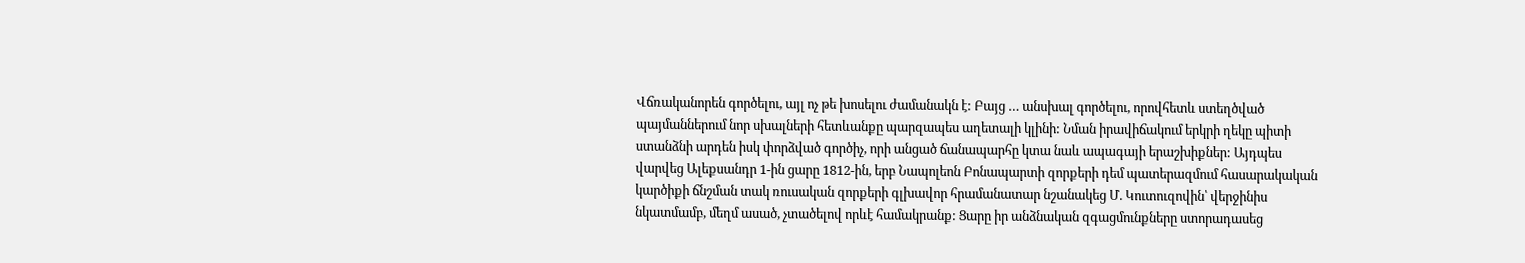Վճռականորեն գործելու, այլ ոչ թե խոսելու ժամանակն է: Բայց … անսխալ գործելու, որովհետև ստեղծված պայմաններում նոր սխալների հետևանքը պարզապես աղետալի կլինի: Նման իրավիճակում երկրի ղեկը պիտի ստանձնի արդեն իսկ փորձված գործիչ, որի անցած ճանապարհը կտա նաև ապագայի երաշխիքներ: Այդպես վարվեց Ալեքսանդր 1-ին ցարը 1812-ին, երբ Նապոլեոն Բոնապարտի զորքերի դեմ պատերազմում հասարակական կարծիքի ճնշման տակ ռուսական զորքերի գլխավոր հրամանատար նշանակեց Մ. Կուտուզովին՝ վերջինիս նկատմամբ, մեղմ ասած, չտածելով որևէ համակրանք: Ցարը իր անձնական զգացմունքները ստորադասեց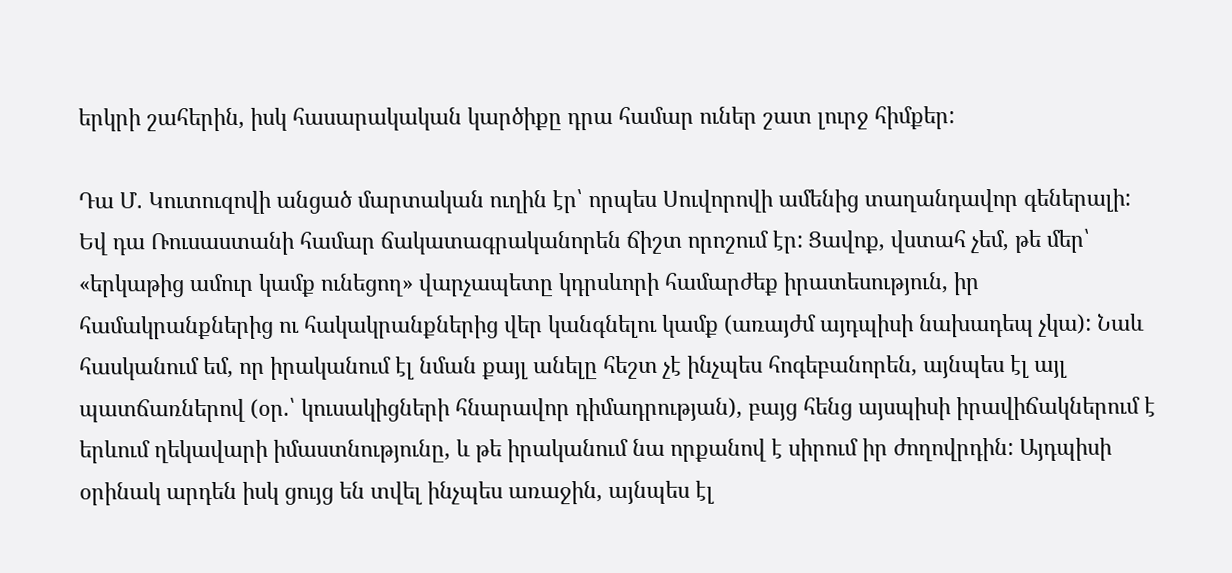երկրի շահերին, իսկ հասարակական կարծիքը դրա համար ուներ շատ լուրջ հիմքեր:

Դա Մ. Կուտուզովի անցած մարտական ուղին էր՝ որպես Սուվորովի ամենից տաղանդավոր գեներալի: Եվ դա Ռուսաստանի համար ճակատագրականորեն ճիշտ որոշում էր: Ցավոք, վստահ չեմ, թե մեր՝ «երկաթից ամուր կամք ունեցող» վարչապետը կդրսևորի համարժեք իրատեսություն, իր համակրանքներից ու հակակրանքներից վեր կանգնելու կամք (առայժմ այդպիսի նախադեպ չկա): Նաև հասկանում եմ, որ իրականում էլ նման քայլ անելը հեշտ չէ ինչպես հոգեբանորեն, այնպես էլ այլ պատճառներով (օր.՝ կուսակիցների հնարավոր դիմադրության), բայց հենց այսպիսի իրավիճակներում է երևում ղեկավարի իմաստնությունը, և թե իրականում նա որքանով է սիրում իր ժողովրդին: Այդպիսի օրինակ արդեն իսկ ցույց են տվել ինչպես առաջին, այնպես էլ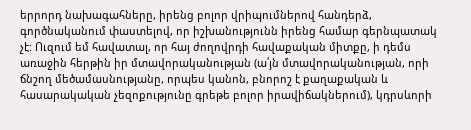երրորդ նախագահները, իրենց բոլոր վրիպումներով հանդերձ, գործնականում փաստելով, որ իշխանությունն իրենց համար գերնպատակ չէ: Ուզում եմ հավատալ, որ հայ ժողովրդի հավաքական միտքը, ի դեմս առաջին հերթին իր մտավորականության (ա՛յն մտավորականության, որի ճնշող մեծամասնությանը, որպես կանոն, բնորոշ է քաղաքական և հասարակական չեզոքությունը գրեթե բոլոր իրավիճակներում), կդրսևորի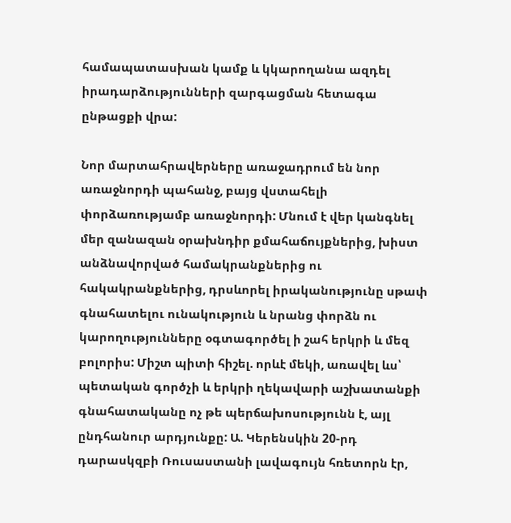համապատասխան կամք և կկարողանա ազդել իրադարձությունների զարգացման հետագա ընթացքի վրա:

Նոր մարտահրավերները առաջադրում են նոր առաջնորդի պահանջ, բայց վստահելի փորձառությամբ առաջնորդի: Մնում է վեր կանգնել մեր զանազան օրախնդիր քմահաճույքներից, խիստ անձնավորված համակրանքներից ու հակակրանքներից, դրսևորել իրականությունը սթափ գնահատելու ունակություն և նրանց փորձն ու կարողությունները օգտագործել ի շահ երկրի և մեզ բոլորիս: Միշտ պիտի հիշել. որևէ մեկի, առավել ևս՝ պետական գործչի և երկրի ղեկավարի աշխատանքի գնահատականը ոչ թե պերճախոսությունն է, այլ ընդհանուր արդյունքը: Ա. Կերենսկին 20-րդ դարասկզբի Ռուսաստանի լավագույն հռետորն էր,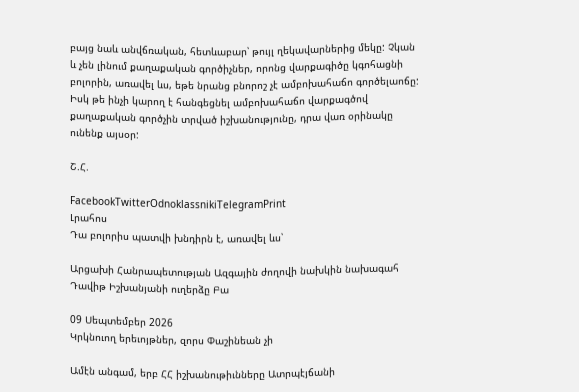բայց նաև անվճռական, հետևաբար՝ թույլ ղեկավարներից մեկը: Չկան և չեն լինում քաղաքական գործիչներ, որոնց վարքագիծը կգոհացնի բոլորին, առավել ևս, եթե նրանց բնորոշ չէ ամբոխահաճո գործելաոճը: Իսկ թե ինչի կարող է հանգեցնել ամբոխահաճո վարքագծով քաղաքական գործչին տրված իշխանությունը, դրա վառ օրինակը ունենք այսօր:

Շ.Հ.

FacebookTwitterOdnoklassnikiTelegramPrint
Լրահոս
Դա բոլորիս պատվի խնդիրն է, առավել ևս՝

Արցախի Հանրապետության Ազգային ժողովի նախկին նախագահ Դավիթ Իշխանյանի ուղերձը Բա

09 Սեպտեմբեր 2026
Կրկնուող երեւոյթներ, զորս Փաշինեան չի

Ամէն անգամ, երբ ՀՀ իշխանութիւնները Ատրպէյճանի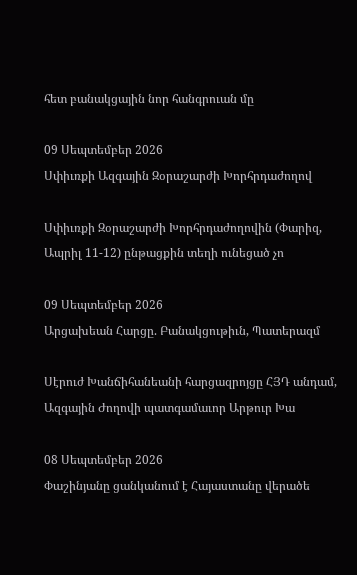հետ բանակցային նոր հանգրուան մը

09 Սեպտեմբեր 2026
Սփիւռքի Ազգային Զօրաշարժի Խորհրդաժողով

Սփիւռքի Զօրաշարժի Խորհրդաժողովին (Փարիզ, Ապրիլ 11-12) ընթացքին տեղի ունեցած չո

09 Սեպտեմբեր 2026
Արցախեան Հարցը. Բանակցութիւն, Պատերազմ

Սէրուժ Խանճիհանեանի հարցազրոյցը ՀՅԴ անդամ, Ազգային Ժողովի պատգամաւոր Արթուր Խա

08 Սեպտեմբեր 2026
Փաշինյանը ցանկանում է Հայաստանը վերածե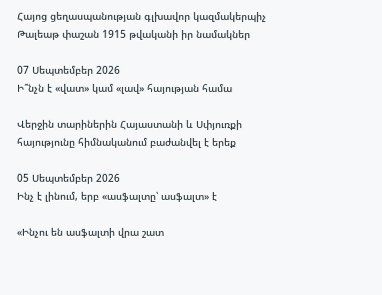Հայոց ցեղասպանության գլխավոր կազմակերպիչ Թալեաթ փաշան 1915 թվականի իր նամակներ

07 Սեպտեմբեր 2026
Ի՞նչն է «վատ» կամ «լավ» հայության համա

Վերջին տարիներին Հայաստանի և Սփյուռքի հայությունը հիմնականում բաժանվել է երեք

05 Սեպտեմբեր 2026
Ինչ է լինում, երբ «ասֆալտը՝ ասֆալտ» է

«Ինչու են ասֆալտի վրա շատ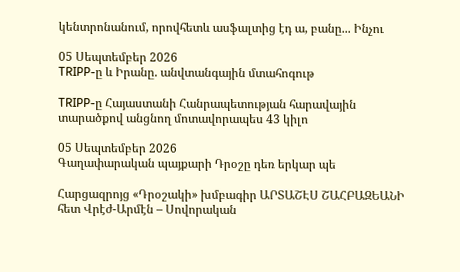կենտրոնանում, որովհետև ասֆալտից էդ ա, բանը... Ինչու

05 Սեպտեմբեր 2026
TRIPP-ը և Իրանը. անվտանգային մտահոգութ

TRIPP-ը Հայաստանի Հանրապետության հարավային տարածքով անցնող մոտավորապես 43 կիլո

05 Սեպտեմբեր 2026
Գաղափարական պայքարի Դրօշը դեռ երկար պե

Հարցազրոյց «Դրօշակի» խմբագիր ԱՐՏԱՇԷՍ ՇԱՀԲԱԶԵԱՆԻ հետ Վրէժ-Արմէն – Սովորական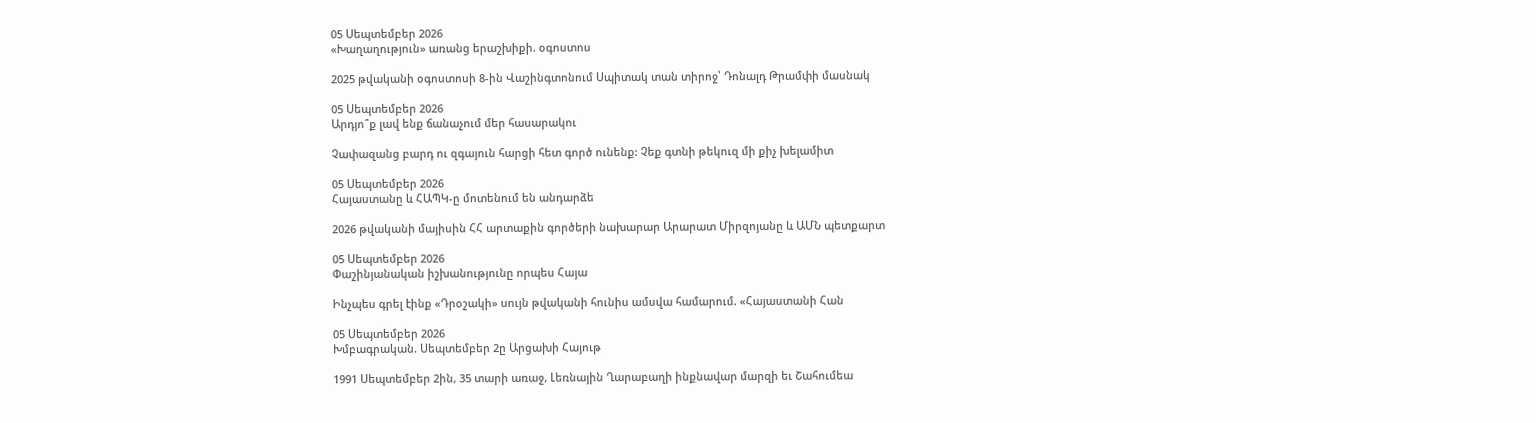05 Սեպտեմբեր 2026
«Խաղաղություն» առանց երաշխիքի. օգոստոս

2025 թվականի օգոստոսի 8-ին Վաշինգտոնում Սպիտակ տան տիրոջ՝ Դոնալդ Թրամփի մասնակ

05 Սեպտեմբեր 2026
Արդյո՞ք լավ ենք ճանաչում մեր հասարակու

Չափազանց բարդ ու զգայուն հարցի հետ գործ ունենք: Չեք գտնի թեկուզ մի քիչ խելամիտ

05 Սեպտեմբեր 2026
Հայաստանը և ՀԱՊԿ-ը մոտենում են անդարձե

2026 թվականի մայիսին ՀՀ արտաքին գործերի նախարար Արարատ Միրզոյանը և ԱՄՆ պետքարտ

05 Սեպտեմբեր 2026
Փաշինյանական իշխանությունը որպես Հայա

Ինչպես գրել էինք «Դրօշակի» սույն թվականի հունիս ամսվա համարում. «Հայաստանի Հան

05 Սեպտեմբեր 2026
Խմբագրական. Սեպտեմբեր 2ը Արցախի Հայութ

1991 Սեպտեմբեր 2ին, 35 տարի առաջ, Լեռնային Ղարաբաղի ինքնավար մարզի եւ Շահումեա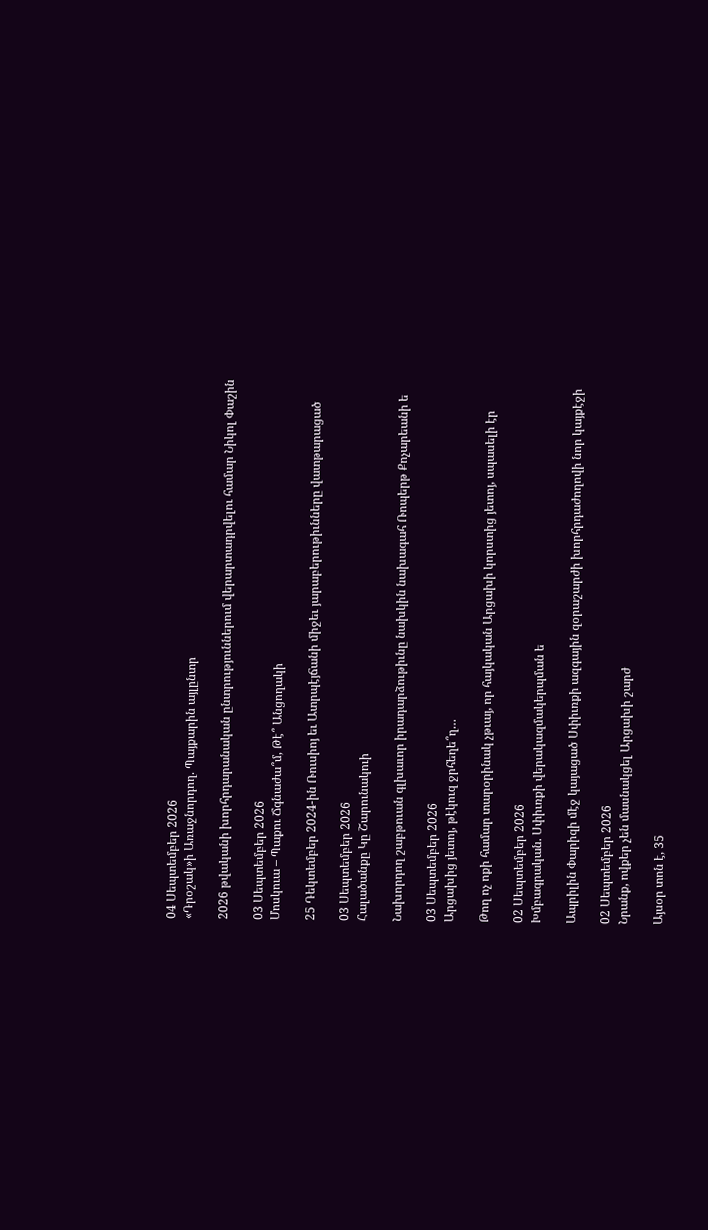04 Սեպտեմբեր 2026
«Դրօշակ»ի Առաջնորդող. Պայքարին այլընտր

2026 թվականի խորհրդարանական ընտրություններում վերարտադրվելու համար Նիկոլ Փաշին

03 Սեպտեմբեր 2026
Մոսկուա – Պաքու Ճգնաժա՞մ, Թէ՞ Անցողակի

25 Դեկտեմբեր 2024-ին Ռուսիոյ եւ Ատրպէյճանի միջեւ յարաբերութիւնները վատթարացած

03 Սեպտեմբեր 2026
Հալածանքը Կը Շարունակուի

Նախորդող շաբթուան գլխաւոր իրադարձութիւնը նախկին նախագահ Ռոպերթ Քոչարեանի ե

03 Սեպտեմբեր 2026
Արցախից յետոյ, թէկուզ ջրհեղե՞ղ…

Թող ոչ ոքի համար տարօրինակ չթւայ, որ հայկական Արցախի կորստից յետոյ, սպասելի էր

02 Սեպտեմբեր 2026
Խմբագրական. Սփիւռքի վերակազմակերպման ե

Ապրիլին Փարիզի մէջ կայացած Սփիւռքի ազգային զօրաշարժի խորհրդաժողովի նոր կայքէջի

02 Սեպտեմբեր 2026
Նրանք, ովքեր չեն մասնակցել Արցախի շարժ

Այսօր տոն է, 35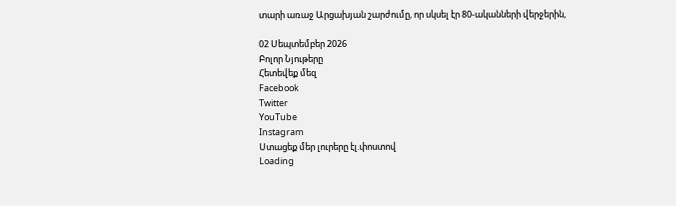տարի առաջ Արցախյան շարժումը, որ սկսել էր 80-ականների վերջերին,

02 Սեպտեմբեր 2026
Բոլոր Նյութերը
Հետեվեք մեզ
Facebook
Twitter
YouTube
Instagram
Ստացեք մեր լուրերը էլ.փոստով
Loading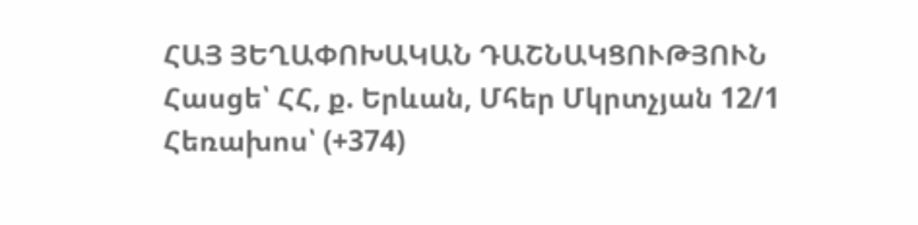ՀԱՅ ՅԵՂԱՓՈԽԱԿԱՆ ԴԱՇՆԱԿՑՈՒԹՅՈՒՆ Հասցե՝ ՀՀ, ք. Երևան, Մհեր Մկրտչյան 12/1 Հեռախոս՝ (+374)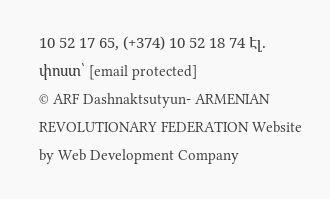10 52 17 65, (+374) 10 52 18 74 Էլ. փոստ՝ [email protected]
© ARF Dashnaktsutyun- ARMENIAN REVOLUTIONARY FEDERATION Website by Web Development Company